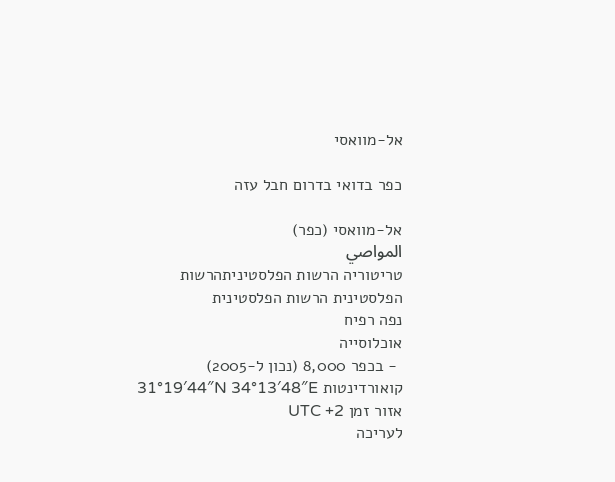אל-מוואסי

כפר בדואי בדרום חבל עזה

אל-מוואסי (כפר)
المواصي
טריטוריה הרשות הפלסטיניתהרשות הפלסטינית הרשות הפלסטינית
נפה רפיח
אוכלוסייה
 ‑ בכפר 8,000 (נכון ל-2005)
קואורדינטות 31°19′44″N 34°13′48″E
אזור זמן UTC +2
לעריכה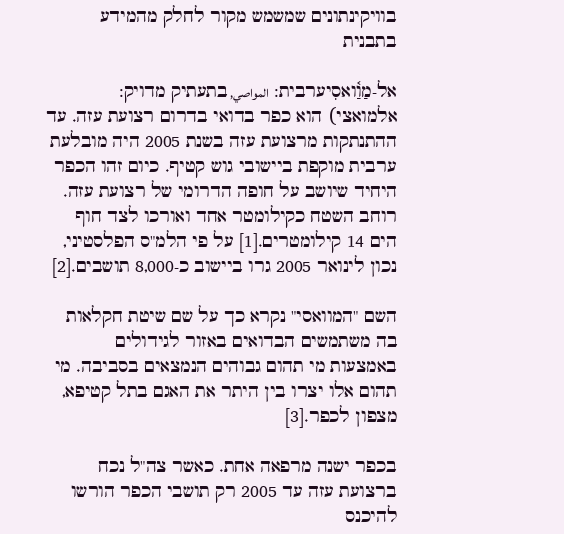בוויקינתונים שמשמש מקור לחלק מהמידע בתבנית

אל-מַוַ֫ואסִיערבית: المواصي, בתעתיק מדויק: אלמואצי) הוא כפר בדואי בדרום רצועת עזה. עד ההתנתקות מרצועת עזה בשנת 2005 היה מובלעת ערבית מוקפת ביישובי גוש קטיף. כיום זהו הכפר היחיד שיושב על חופה הדרומי של רצועת עזה. רוחב השטח כקילומטר אחד ואורכו לצד חוף הים 14 קילומטרים.[1] על פי הלמ"ס הפלסטיני, נכון לינואר 2005 גרו ביישוב כ-8,000 תושבים.[2]

השם "המוואסי" נקרא כך על שם שיטת חקלאות בה משתמשים הבדואים באזור לגידולים באמצעות מי תהום גבוהים הנמצאים בסביבה. מי תהום אלו יצרו בין היתר את האגם בתל קטיפא, מצפון לכפר.[3]

בכפר ישנה מרפאה אחת. כאשר צה"ל נכח ברצועת עזה עד 2005 רק תושבי הכפר הורשו להיכנס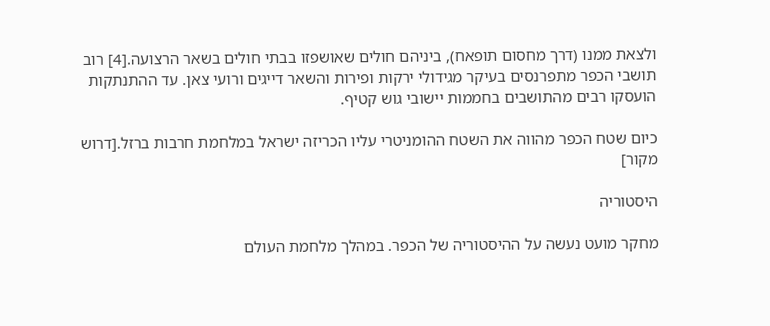ולצאת ממנו (דרך מחסום תופאח), ביניהם חולים שאושפזו בבתי חולים בשאר הרצועה.[4] רוב תושבי הכפר מתפרנסים בעיקר מגידולי ירקות ופירות והשאר דייגים ורועי צאן. עד ההתנתקות הועסקו רבים מהתושבים בחממות יישובי גוש קטיף.

כיום שטח הכפר מהווה את השטח ההומניטרי עליו הכריזה ישראל במלחמת חרבות ברזל.[דרוש מקור]

היסטוריה

מחקר מועט נעשה על ההיסטוריה של הכפר. במהלך מלחמת העולם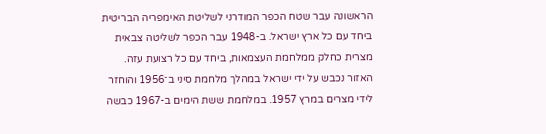הראשונה עבר שטח הכפר המודרני לשליטת האימפריה הבריטית ביחד עם כל ארץ ישראל. ב-1948 עבר הכפר לשליטה צבאית מצרית כחלק ממלחמת העצמאות, ביחד עם כל רצועת עזה. האזור נכבש על ידי ישראל במהלך מלחמת סיני ב־1956 והוחזר לידי מצרים במרץ 1957. במלחמת ששת הימים ב-1967 כבשה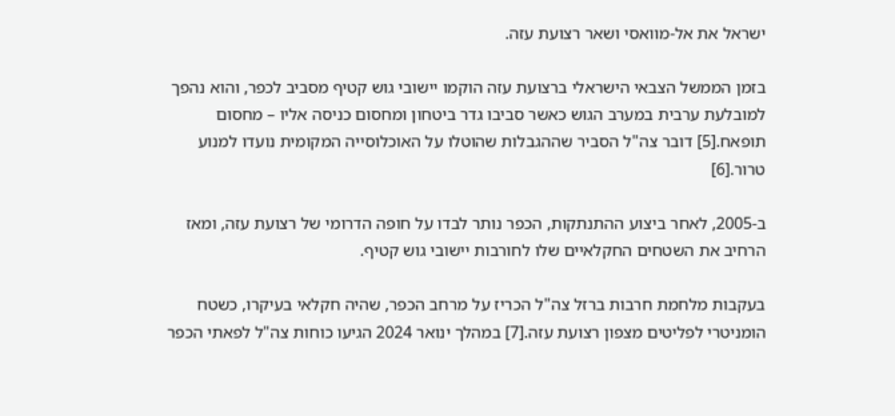ישראל את אל-מוואסי ושאר רצועת עזה.

בזמן הממשל הצבאי הישראלי ברצועת עזה הוקמו יישובי גוש קטיף מסביב לכפר, והוא נהפך למובלעת ערבית במערב הגוש כאשר סביבו גדר ביטחון ומחסום כניסה אליו – מחסום תופאח.[5] דובר צה"ל הסביר שההגבלות שהוטלו על האוכלוסייה המקומית נועדו למנוע טרור.[6]

ב-2005, לאחר ביצוע ההתנתקות, הכפר נותר לבדו על חופה הדרומי של רצועת עזה, ומאז הרחיב את השטחים החקלאיים שלו לחורבות יישובי גוש קטיף.

בעקבות מלחמת חרבות ברזל צה"ל הכריז על מרחב הכפר, שהיה חקלאי בעיקרו, כשטח הומניטרי לפליטים מצפון רצועת עזה.[7] במהלך ינואר 2024 הגיעו כוחות צה"ל לפאתי הכפר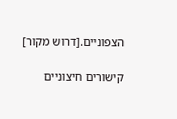הצפוניים.[דרוש מקור]

קישורים חיצוניים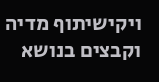ויקישיתוף מדיה וקבצים בנושא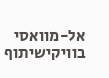אל-מוואסי בוויקישיתוף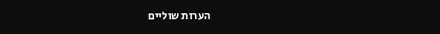הערות שוליים